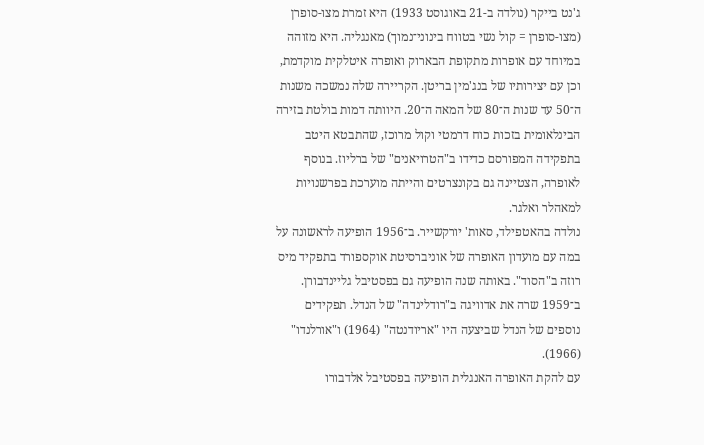ג'נט בייקר (נולדה ב-21 באוגוסט 1933) היא זמרת מצו-סופרן (מצו-סופרן = קול נשי בטווח בינוני־נמוך) מאנגליה. היא מזוהה במיוחד עם אופרות מתקופת הבארוק ואופרה איטלקית מוקדמת, וכן עם יצירותיו של בנג'מין בריטן. הקריירה שלה נמשכה משנות ה־50 עד שנות ה־80 של המאה ה־20. היוותה דמות בולטת בזירה הבינלאומית בזכות כוח דרמטי וקול מרוכז, שהתבטא היטב בתפקידה המפורסם כדידו ב"הטרויאנים" של ברליוז. בנוסף לאופרה, הצטיינה גם בקונצרטים והייתה מוערכת בפרשנויות למאהלר ואלגר.
נולדה בהאטפילד, סאות' יורקשייר. ב־1956 הופיעה לראשונה על במה עם מועדון האופרה של אוניברסיטת אוקספורד בתפקיד מיס רוזה ב"הסוד". באותה שנה הופיעה גם בפסטיבל גליינדבורן. ב־1959 שרה את אדוויגה ב"רודלינדה" של הנדל. תפקידים נוספים של הנדל שביצעה היו "אריודנטה" (1964) ו"אורלנדו" (1966).
עם להקת האופרה האנגלית הופיעה בפסטיבל אלדבורו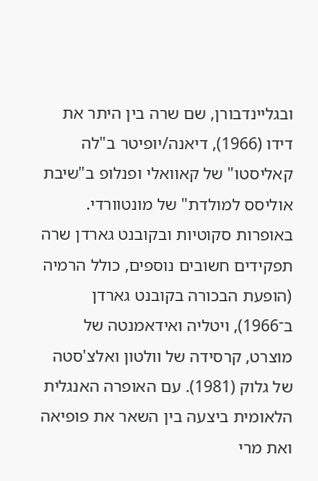ובגליינדבורן, שם שרה בין היתר את דידו (1966), דיאנה/יופיטר ב"לה קאליסטו" של קאוואלי ופנלופ ב"שיבת אוליסס למולדת" של מונטוורדי. באופרות סקוטיות ובקובנט גארדן שרה תפקידים חשובים נוספים, כולל הרמיה (הופעת הבכורה בקובנט גארדן ב־1966), ויטליה ואידאמנטה של מוצרט, קרסידה של וולטון ואלצ'סטה של גלוק (1981). עם האופרה האנגלית הלאומית ביצעה בין השאר את פופיאה ואת מרי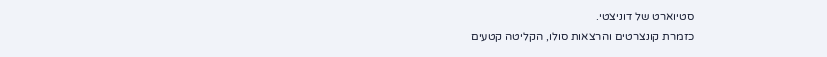סטיוארט של דוניצטי.
כזמרת קונצרטים והרצאות סולו, הקליטה קטעים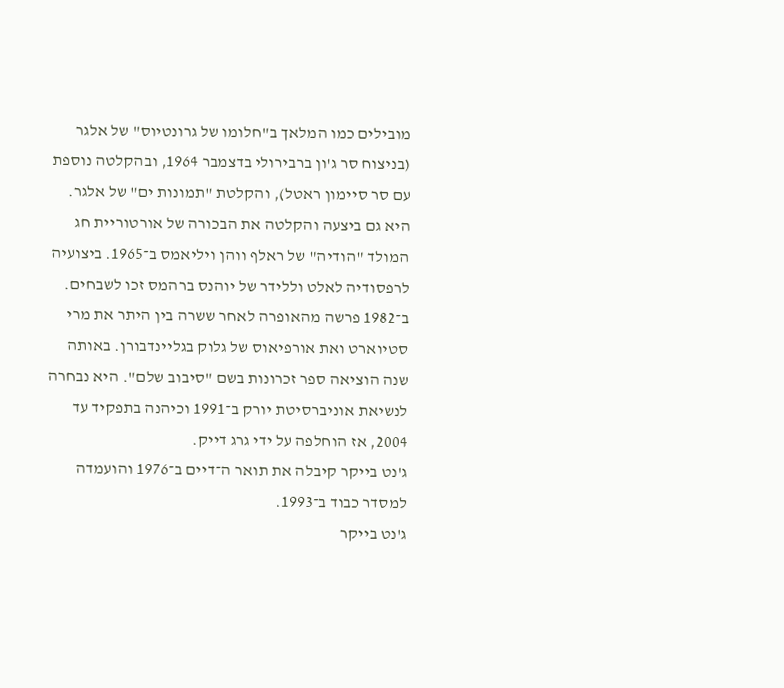מובילים כמו המלאך ב"חלומו של גרונטיוס" של אלגר (בניצוח סר ג'ון ברבירולי בדצמבר 1964, ובהקלטה נוספת עם סר סיימון ראטל), והקלטת "תמונות ים" של אלגר. היא גם ביצעה והקלטה את הבכורה של אורטוריית חג המולד "הודיה" של ראלף ווהן ויליאמס ב־1965. ביצועיה לרפסודיה לאלט וללידר של יוהנס ברהמס זכו לשבחים.
ב־1982 פרשה מהאופרה לאחר ששרה בין היתר את מרי סטיוארט ואת אורפיאוס של גלוק בגליינדבורן. באותה שנה הוציאה ספר זכרונות בשם "סיבוב שלם". היא נבחרה לנשיאת אוניברסיטת יורק ב־1991 וכיהנה בתפקיד עד 2004, אז הוחלפה על ידי גרג דייק.
ג'נט בייקר קיבלה את תואר ה־דיים ב־1976 והועמדה למסדר כבוד ב־1993.
ג'נט בייקר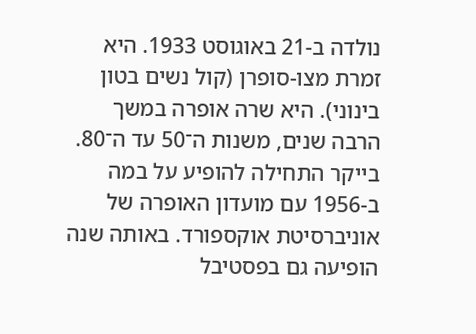נולדה ב-21 באוגוסט 1933. היא זמרת מצו-סופרן (קול נשים בטון בינוני). היא שרה אופרה במשך הרבה שנים, משנות ה־50 עד ה־80.
בייקר התחילה להופיע על במה ב-1956 עם מועדון האופרה של אוניברסיטת אוקספורד. באותה שנה הופיעה גם בפסטיבל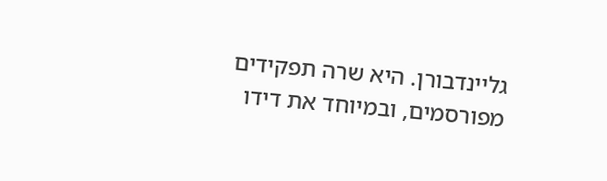גליינדבורן. היא שרה תפקידים מפורסמים, ובמיוחד את דידו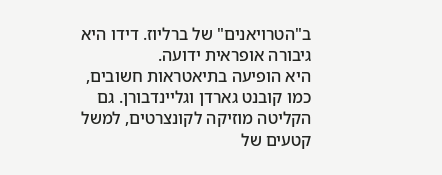ב"הטרויאנים" של ברליוז. דידו היא גיבורה אופראית ידועה.
היא הופיעה בתיאטראות חשובים, כמו קובנט גארדן וגליינדבורן. גם הקליטה מוזיקה לקונצרטים, למשל קטעים של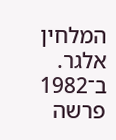המלחין אלגר.
ב־1982 פרשה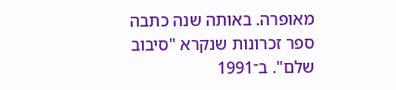מאופרה. באותה שנה כתבה ספר זכרונות שנקרא "סיבוב שלם". ב־1991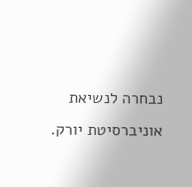נבחרה לנשיאת אוניברסיטת יורק.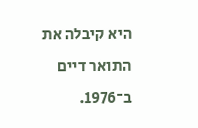היא קיבלה את התואר דיים ב־1976.